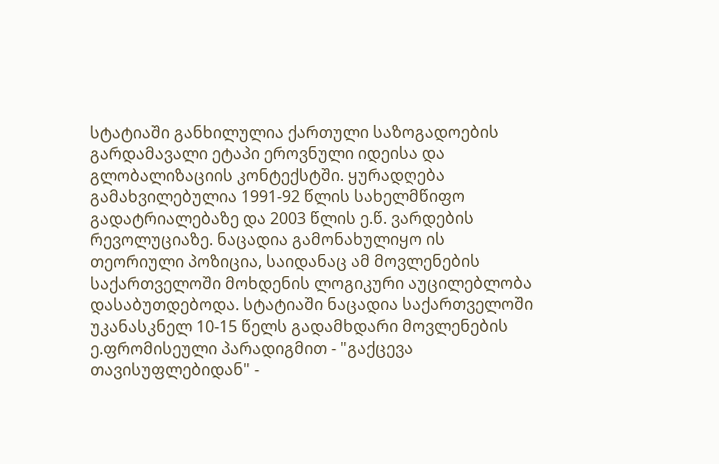სტატიაში განხილულია ქართული საზოგადოების გარდამავალი ეტაპი ეროვნული იდეისა და გლობალიზაციის კონტექსტში. ყურადღება გამახვილებულია 1991-92 წლის სახელმწიფო გადატრიალებაზე და 2003 წლის ე.წ. ვარდების რევოლუციაზე. ნაცადია გამონახულიყო ის თეორიული პოზიცია, საიდანაც ამ მოვლენების საქართველოში მოხდენის ლოგიკური აუცილებლობა დასაბუთდებოდა. სტატიაში ნაცადია საქართველოში უკანასკნელ 10-15 წელს გადამხდარი მოვლენების ე.ფრომისეული პარადიგმით - "გაქცევა თავისუფლებიდან" -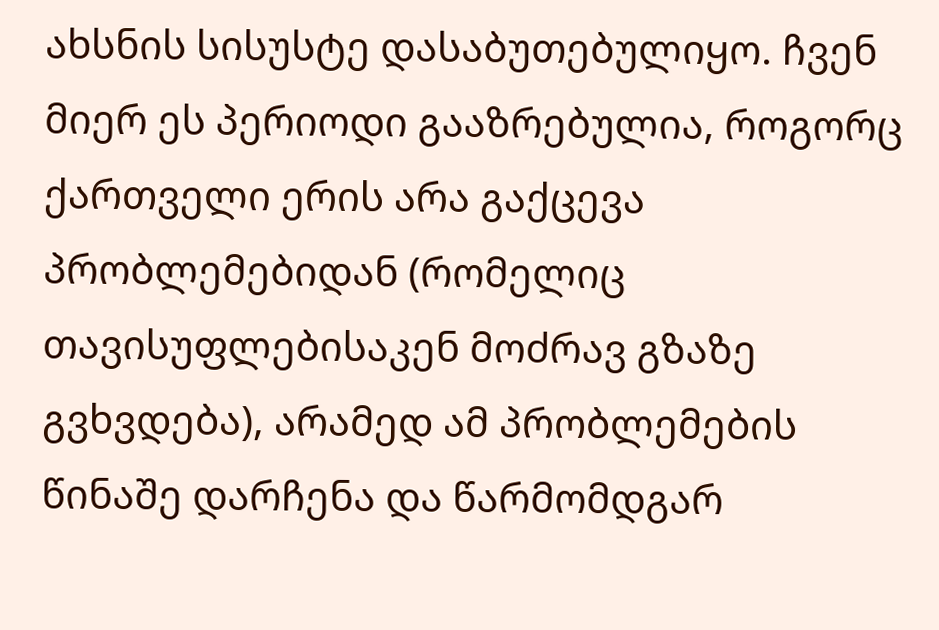ახსნის სისუსტე დასაბუთებულიყო. ჩვენ მიერ ეს პერიოდი გააზრებულია, როგორც ქართველი ერის არა გაქცევა პრობლემებიდან (რომელიც თავისუფლებისაკენ მოძრავ გზაზე გვხვდება), არამედ ამ პრობლემების წინაშე დარჩენა და წარმომდგარ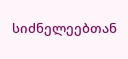სიძნელეებთან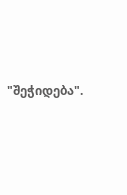"შეჭიდება".